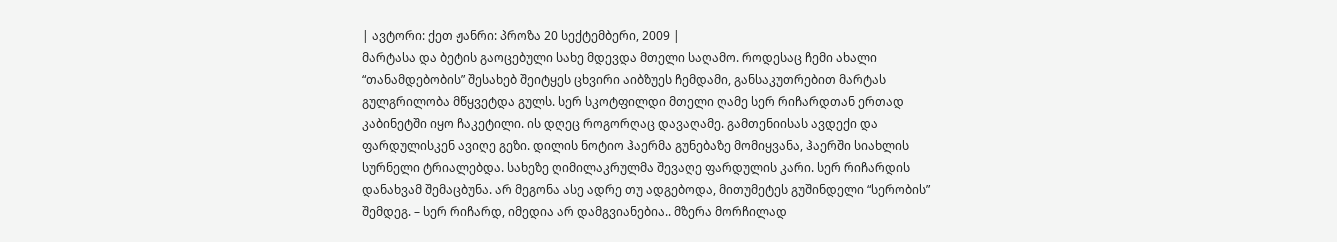| ავტორი: ქეთ ჟანრი: პროზა 20 სექტემბერი, 2009 |
მარტასა და ბეტის გაოცებული სახე მდევდა მთელი საღამო. როდესაც ჩემი ახალი “თანამდებობის” შესახებ შეიტყეს ცხვირი აიბზუეს ჩემდამი, განსაკუთრებით მარტას გულგრილობა მწყვეტდა გულს. სერ სკოტფილდი მთელი ღამე სერ რიჩარდთან ერთად კაბინეტში იყო ჩაკეტილი. ის დღეც როგორღაც დავაღამე. გამთენიისას ავდექი და ფარდულისკენ ავიღე გეზი. დილის ნოტიო ჰაერმა გუნებაზე მომიყვანა, ჰაერში სიახლის სურნელი ტრიალებდა. სახეზე ღიმილაკრულმა შევაღე ფარდულის კარი. სერ რიჩარდის დანახვამ შემაცბუნა. არ მეგონა ასე ადრე თუ ადგებოდა, მითუმეტეს გუშინდელი “სერობის” შემდეგ. – სერ რიჩარდ, იმედია არ დამგვიანებია.. მზერა მორჩილად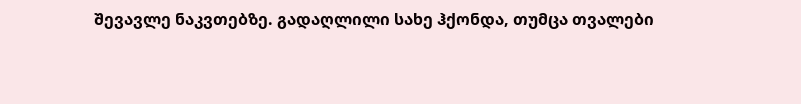შევავლე ნაკვთებზე. გადაღლილი სახე ჰქონდა, თუმცა თვალები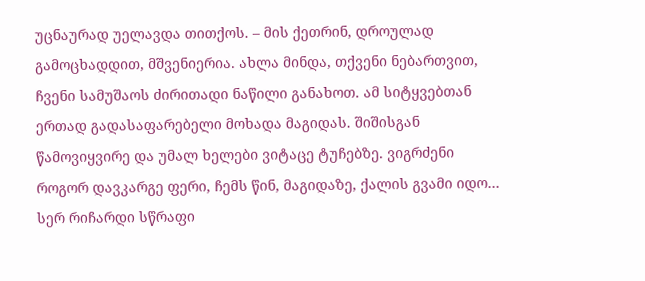უცნაურად უელავდა თითქოს. – მის ქეთრინ, დროულად გამოცხადდით, მშვენიერია. ახლა მინდა, თქვენი ნებართვით, ჩვენი სამუშაოს ძირითადი ნაწილი განახოთ. ამ სიტყვებთან ერთად გადასაფარებელი მოხადა მაგიდას. შიშისგან წამოვიყვირე და უმალ ხელები ვიტაცე ტუჩებზე. ვიგრძენი როგორ დავკარგე ფერი, ჩემს წინ, მაგიდაზე, ქალის გვამი იდო… სერ რიჩარდი სწრაფი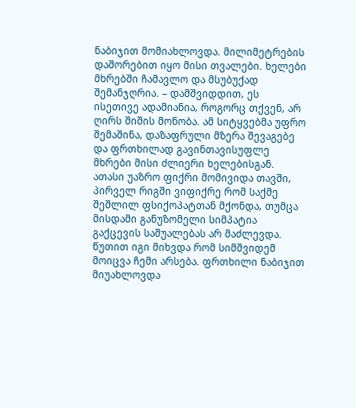ნაბიჯით მომიახლოვდა. მილიმეტრების დაშორებით იყო მისი თვალები. ხელები მხრებში ჩამავლო და მსუბუქად შემანჯღრია. – დამშვიდდით, ეს ისეთივე ადამიანია, როგორც თქვენ, არ ღირს შიშის მონობა. ამ სიტყვებმა უფრო შემაშინა, დაზაფრული მზერა შევაგებე და ფრთხილად გავინთავისუფლე მხრები მისი ძლიერი ხელებისგან. ათასი უაზრო ფიქრი მომივიდა თავში, პირველ რიგში ვიფიქრე რომ საქმე შეშლილ ფსიქოპატთან მქონდა, თუმცა მისდამი განუზომელი სიმპატია გაქცევის საშუალებას არ მაძლევდა. წუთით იგი მიხვდა რომ სიმშვიდემ მოიცვა ჩემი არსება. ფრთხილი ნაბიჯით მიუახლოვდა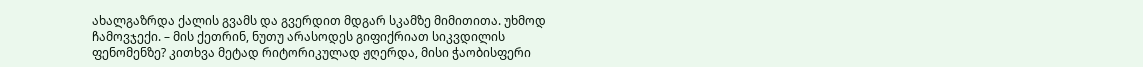ახალგაზრდა ქალის გვამს და გვერდით მდგარ სკამზე მიმითითა. უხმოდ ჩამოვჯექი. – მის ქეთრინ, ნუთუ არასოდეს გიფიქრიათ სიკვდილის ფენომენზე? კითხვა მეტად რიტორიკულად ჟღერდა, მისი ჭაობისფერი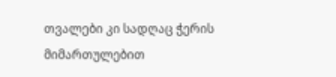თვალები კი სადღაც ჭერის მიმართულებით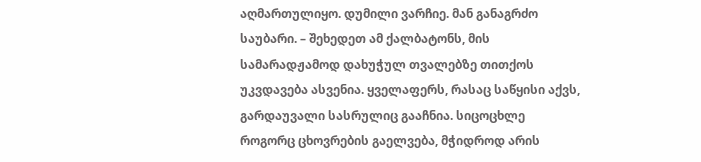აღმართულიყო. დუმილი ვარჩიე. მან განაგრძო საუბარი. – შეხედეთ ამ ქალბატონს, მის სამარადჟამოდ დახუჭულ თვალებზე თითქოს უკვდავება ასვენია. ყველაფერს, რასაც საწყისი აქვს, გარდაუვალი სასრულიც გააჩნია. სიცოცხლე როგორც ცხოვრების გაელვება, მჭიდროდ არის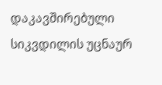დაკავშირებული სიკვდილის უცნაურ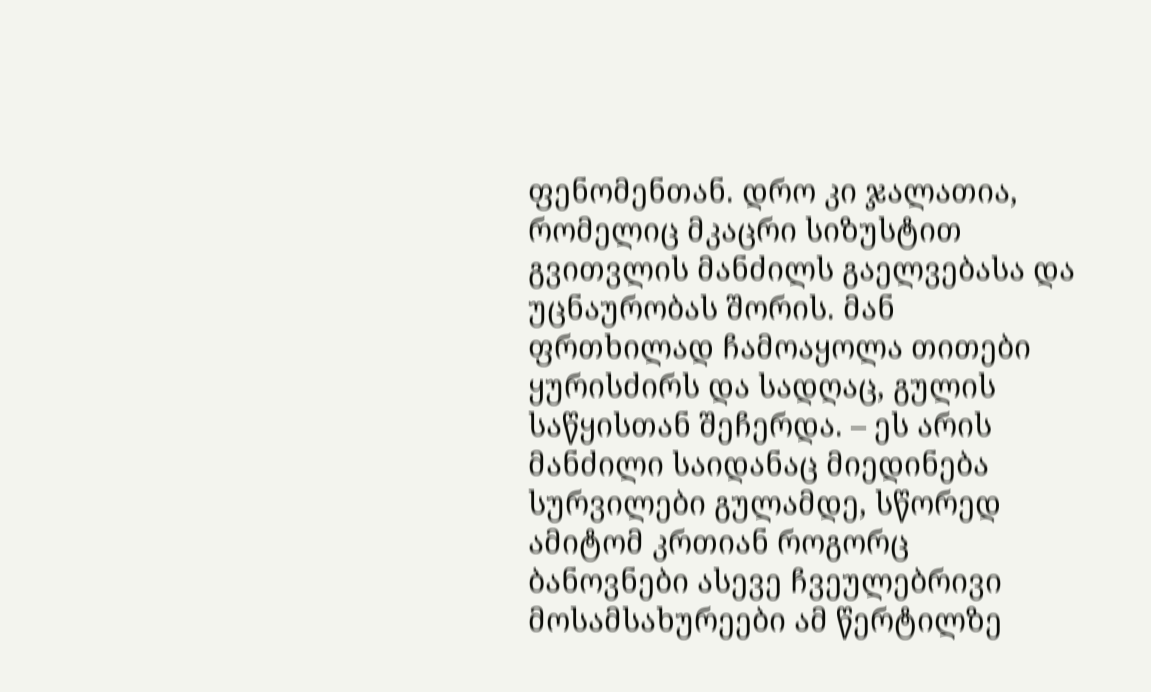ფენომენთან. დრო კი ჯალათია, რომელიც მკაცრი სიზუსტით გვითვლის მანძილს გაელვებასა და უცნაურობას შორის. მან ფრთხილად ჩამოაყოლა თითები ყურისძირს და სადღაც, გულის საწყისთან შეჩერდა. – ეს არის მანძილი საიდანაც მიედინება სურვილები გულამდე, სწორედ ამიტომ კრთიან როგორც ბანოვნები ასევე ჩვეულებრივი მოსამსახურეები ამ წერტილზე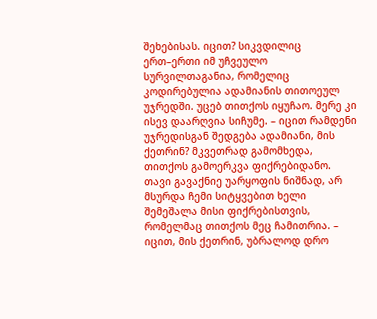შეხებისას. იცით? სიკვდილიც ერთ–ერთი იმ უჩვეულო სურვილთაგანია, რომელიც კოდირებულია ადამიანის თითოეულ უჯრედში. უცებ თითქოს იყუჩაო. მერე კი ისევ დაარღვია სიჩუმე. – იცით რამდენი უჯრედისგან შედგება ადამიანი, მის ქეთრინ? მკვეთრად გამომხედა, თითქოს გამოერკვა ფიქრებიდანო. თავი გავაქნიე უარყოფის ნიშნად, არ მსურდა ჩემი სიტყვებით ხელი შემეშალა მისი ფიქრებისთვის, რომელმაც თითქოს მეც ჩამითრია. – იცით, მის ქეთრინ, უბრალოდ დრო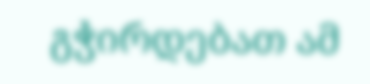გჭირდებათ ამ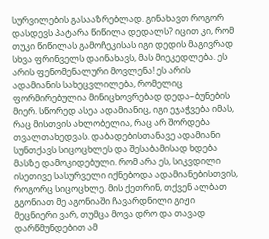სურვილების გასააზრებლად. გინახავთ როგორ დასდევს პატარა წიწილა დედალს? იცით კი, რომ თუკი წიწილას გამოჩეკისას იგი დედის მაგივრად სხვა ფრინველს დაინახავს, მას მიეკედლება. ეს არის ფენომენალური მოვლენა! ეს არის ადამიანის სახეცვლილება, რომელიც ფორმირებულია მინიცხოვრებად დედა–ბუნების მიერ. სწორედ ასეა ადამიანიც, იგი ეჯაჭვება იმას, რაც მისთვის ახლობელია, რაც არ შორდება თვალთახედვას. დაბადებისთანავე ადამიანი სუნთქავს სიცოცხლეს და შესაბამისად ხდება მასზე დამოკიდებული. რომ არა ეს, სიკვდილი ისეთივე სასურველი იქნებოდა ადამიანებისთვის, როგორც სიცოცხლე. მის ქეთრინ, თქვენ ალბათ გგონიათ მე აგონიაში ჩავარდნილი გიჟი მეცნიერი ვარ, თუმცა მოვა დრო და თავად დარწმუნდებით ამ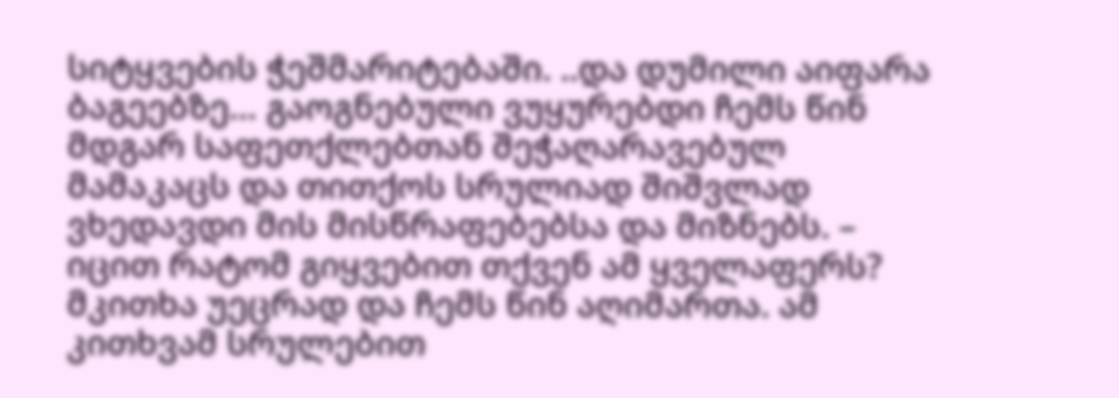სიტყვების ჭეშმარიტებაში. ..და დუმილი აიფარა ბაგეებზე… გაოგნებული ვუყურებდი ჩემს წინ მდგარ საფეთქლებთან შეჭაღარავებულ მამაკაცს და თითქოს სრულიად შიშვლად ვხედავდი მის მისწრაფებებსა და მიზნებს. – იცით რატომ გიყვებით თქვენ ამ ყველაფერს? მკითხა უეცრად და ჩემს წინ აღიმართა. ამ კითხვამ სრულებით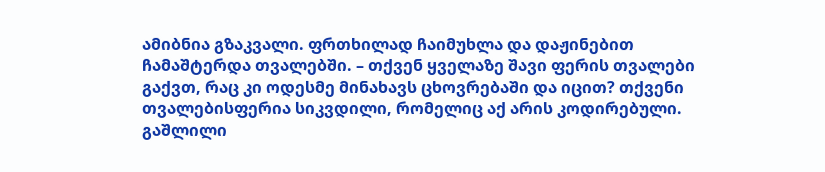ამიბნია გზაკვალი. ფრთხილად ჩაიმუხლა და დაჟინებით ჩამაშტერდა თვალებში. – თქვენ ყველაზე შავი ფერის თვალები გაქვთ, რაც კი ოდესმე მინახავს ცხოვრებაში და იცით? თქვენი თვალებისფერია სიკვდილი, რომელიც აქ არის კოდირებული. გაშლილი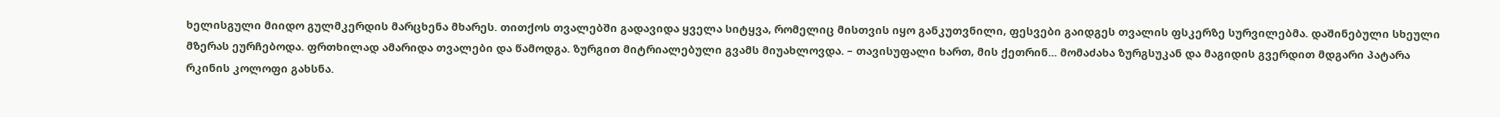ხელისგული მიიდო გულმკერდის მარცხენა მხარეს. თითქოს თვალებში გადავიდა ყველა სიტყვა, რომელიც მისთვის იყო განკუთვნილი, ფესვები გაიდგეს თვალის ფსკერზე სურვილებმა. დაშინებული სხეული მზერას ეურჩებოდა. ფრთხილად ამარიდა თვალები და წამოდგა. ზურგით მიტრიალებული გვამს მიუახლოვდა. – თავისუფალი ხართ, მის ქეთრინ... მომაძახა ზურგსუკან და მაგიდის გვერდით მდგარი პატარა რკინის კოლოფი გახსნა.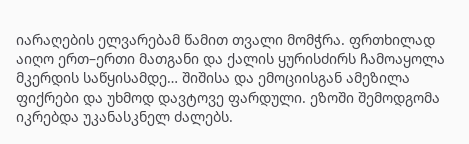იარაღების ელვარებამ წამით თვალი მომჭრა. ფრთხილად აიღო ერთ–ერთი მათგანი და ქალის ყურისძირს ჩამოაყოლა მკერდის საწყისამდე… შიშისა და ემოციისგან ამეზილა ფიქრები და უხმოდ დავტოვე ფარდული. ეზოში შემოდგომა იკრებდა უკანასკნელ ძალებს.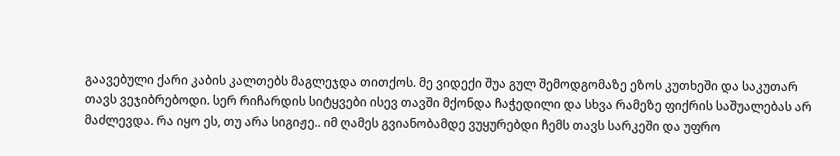გაავებული ქარი კაბის კალთებს მაგლეჯდა თითქოს. მე ვიდექი შუა გულ შემოდგომაზე ეზოს კუთხეში და საკუთარ თავს ვეჯიბრებოდი. სერ რიჩარდის სიტყვები ისევ თავში მქონდა ჩაჭედილი და სხვა რამეზე ფიქრის საშუალებას არ მაძლევდა. რა იყო ეს, თუ არა სიგიჟე.. იმ ღამეს გვიანობამდე ვუყურებდი ჩემს თავს სარკეში და უფრო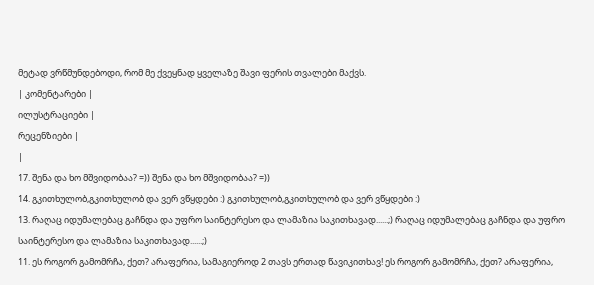მეტად ვრწმუნდებოდი, რომ მე ქვეყნად ყველაზე შავი ფერის თვალები მაქვს.
| კომენტარები |
ილუსტრაციები |
რეცენზიები |
|
17. შენა და ხო მშვიდობაა? =)) შენა და ხო მშვიდობაა? =))
14. გკითხულობ,გკითხულობ და ვერ ვწყდები :) გკითხულობ,გკითხულობ და ვერ ვწყდები :)
13. რაღაც იდუმალებაც გაჩნდა და უფრო საინტერესო და ლამაზია საკითხავად......;) რაღაც იდუმალებაც გაჩნდა და უფრო საინტერესო და ლამაზია საკითხავად......;)
11. ეს როგორ გამომრჩა, ქეთ? არაფერია, სამაგიეროდ 2 თავს ერთად წავიკითხავ! ეს როგორ გამომრჩა, ქეთ? არაფერია,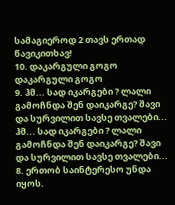სამაგიეროდ 2 თავს ერთად წავიკითხავ!
10. დაკარგული გოგო დაკარგული გოგო
9. ჰმ... სად იკარგები ? ლალი გამოჩნდა შენ დაიკარგე? შავი და სურვილით სავსე თვალები...
ჰმ... სად იკარგები ? ლალი გამოჩნდა შენ დაიკარგე? შავი და სურვილით სავსე თვალები...
8. ერთობ საინტერესო უნდა იყოს.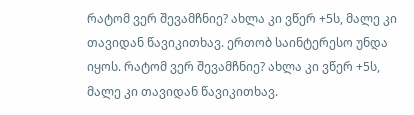რატომ ვერ შევამჩნიე? ახლა კი ვწერ +5ს, მალე კი თავიდან წავიკითხავ. ერთობ საინტერესო უნდა იყოს. რატომ ვერ შევამჩნიე? ახლა კი ვწერ +5ს, მალე კი თავიდან წავიკითხავ.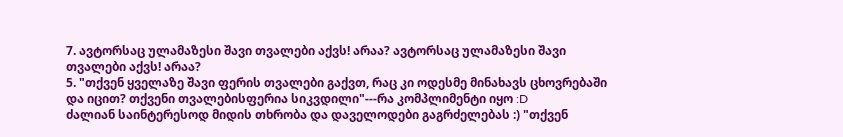7. ავტორსაც ულამაზესი შავი თვალები აქვს! არაა? ავტორსაც ულამაზესი შავი თვალები აქვს! არაა?
5. "თქვენ ყველაზე შავი ფერის თვალები გაქვთ, რაც კი ოდესმე მინახავს ცხოვრებაში და იცით? თქვენი თვალებისფერია სიკვდილი"---რა კომპლიმენტი იყო :D
ძალიან საინტერესოდ მიდის თხრობა და დაველოდები გაგრძელებას :) "თქვენ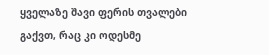ყველაზე შავი ფერის თვალები გაქვთ, რაც კი ოდესმე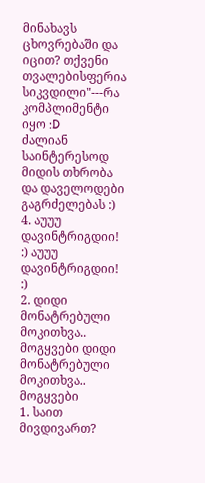მინახავს ცხოვრებაში და იცით? თქვენი თვალებისფერია სიკვდილი"---რა კომპლიმენტი იყო :D
ძალიან საინტერესოდ მიდის თხრობა და დაველოდები გაგრძელებას :)
4. აუუუ დავინტრიგდიი! :) აუუუ დავინტრიგდიი! :)
2. დიდი მონატრებული მოკითხვა..
მოგყვები დიდი მონატრებული მოკითხვა..
მოგყვები
1. საით მივდივართ?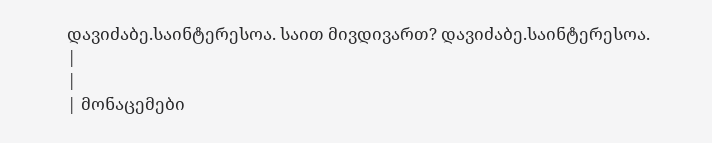დავიძაბე.საინტერესოა. საით მივდივართ? დავიძაბე.საინტერესოა.
|
|
| მონაცემები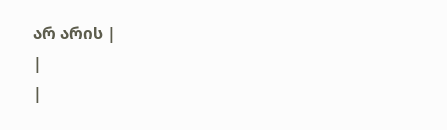არ არის |
|
|